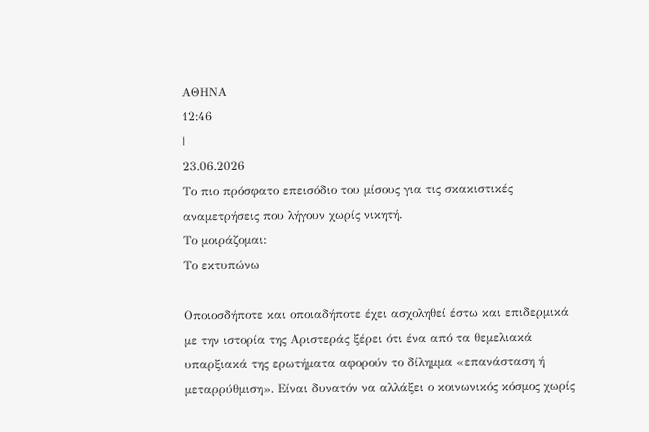ΑΘΗΝΑ
12:46
|
23.06.2026
Το πιο πρόσφατο επεισόδιο του μίσους για τις σκακιστικές αναμετρήσεις που λήγουν χωρίς νικητή.
Το μοιράζομαι:
Το εκτυπώνω

Οποιοσδήποτε και οποιαδήποτε έχει ασχοληθεί έστω και επιδερμικά με την ιστορία της Αριστεράς ξέρει ότι ένα από τα θεμελιακά υπαρξιακά της ερωτήματα αφορούν το δίλημμα «επανάσταση ή μεταρρύθμιση». Είναι δυνατόν να αλλάξει ο κοινωνικός κόσμος χωρίς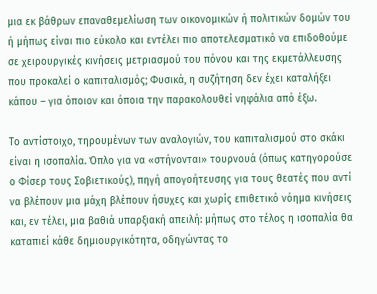μια εκ βάθρων επαναθεμελίωση των οικονομικών ή πολιτικών δομών του ή μήπως είναι πιο εύκολο και εντέλει πιο αποτελεσματικό να επιδοθούμε σε χειρουργικές κινήσεις μετριασμού του πόνου και της εκμετάλλευσης που προκαλεί ο καπιταλισμός; Φυσικά, η συζήτηση δεν έχει καταλήξει κάπου – για όποιον και όποια την παρακολουθεί νηφάλια από έξω.

Το αντίστοιχο, τηρουμένων των αναλογιών, του καπιταλισμού στο σκάκι είναι η ισοπαλία. Όπλο για να «στήνονται» τουρνουά (όπως κατηγορούσε ο Φίσερ τους Σοβιετικούς), πηγή απογοήτευσης για τους θεατές που αντί να βλέπουν μια μάχη βλέπουν ήσυχες και χωρίς επιθετικό νόημα κινήσεις και, εν τέλει, μια βαθιά υπαρξιακή απειλή: μήπως στο τέλος η ισοπαλία θα καταπιεί κάθε δημιουργικότητα, οδηγώντας το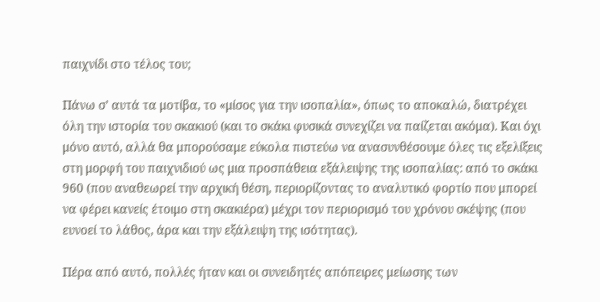παιχνίδι στο τέλος του;

Πάνω σ’ αυτά τα μοτίβα, το «μίσος για την ισοπαλία», όπως το αποκαλώ, διατρέχει όλη την ιστορία του σκακιού (και το σκάκι φυσικά συνεχίζει να παίζεται ακόμα). Και όχι μόνο αυτό, αλλά θα μπορούσαμε εύκολα πιστεύω να ανασυνθέσουμε όλες τις εξελίξεις στη μορφή του παιχνιδιού ως μια προσπάθεια εξάλειψης της ισοπαλίας: από το σκάκι 960 (που αναθεωρεί την αρχική θέση, περιορίζοντας το αναλυτικό φορτίο που μπορεί να φέρει κανείς έτοιμο στη σκακιέρα) μέχρι τον περιορισμό του χρόνου σκέψης (που ευνοεί το λάθος, άρα και την εξάλειψη της ισότητας).

Πέρα από αυτό, πολλές ήταν και οι συνειδητές απόπειρες μείωσης των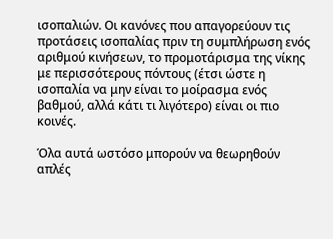ισοπαλιών. Οι κανόνες που απαγορεύουν τις προτάσεις ισοπαλίας πριν τη συμπλήρωση ενός αριθμού κινήσεων, το προμοτάρισμα της νίκης με περισσότερους πόντους (έτσι ώστε η ισοπαλία να μην είναι το μοίρασμα ενός βαθμού, αλλά κάτι τι λιγότερο) είναι οι πιο κοινές.

Όλα αυτά ωστόσο μπορούν να θεωρηθούν απλές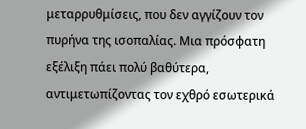μεταρρυθμίσεις, που δεν αγγίζουν τον πυρήνα της ισοπαλίας. Μια πρόσφατη εξέλιξη πάει πολύ βαθύτερα, αντιμετωπίζοντας τον εχθρό εσωτερικά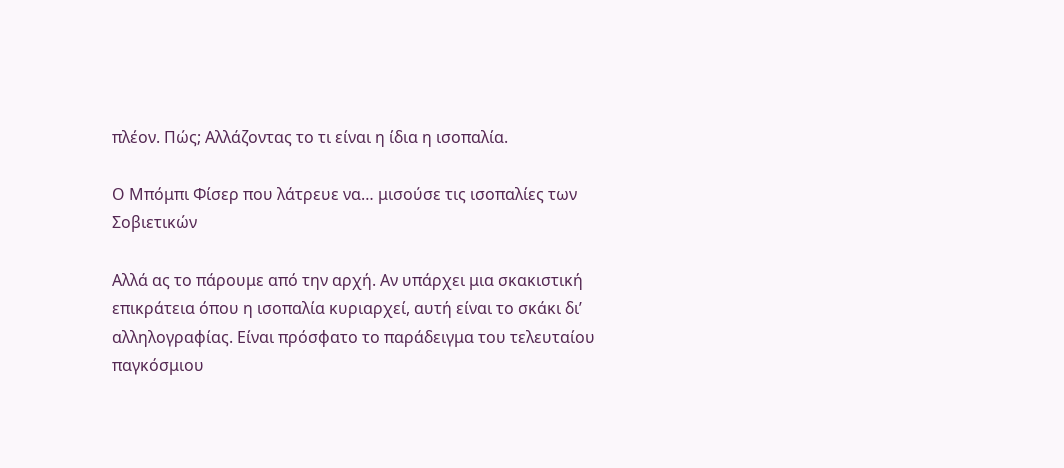πλέον. Πώς; Αλλάζοντας το τι είναι η ίδια η ισοπαλία.

Ο Μπόμπι Φίσερ που λάτρευε να… μισούσε τις ισοπαλίες των Σοβιετικών

Αλλά ας το πάρουμε από την αρχή. Αν υπάρχει μια σκακιστική επικράτεια όπου η ισοπαλία κυριαρχεί, αυτή είναι το σκάκι δι’ αλληλογραφίας. Είναι πρόσφατο το παράδειγμα του τελευταίου παγκόσμιου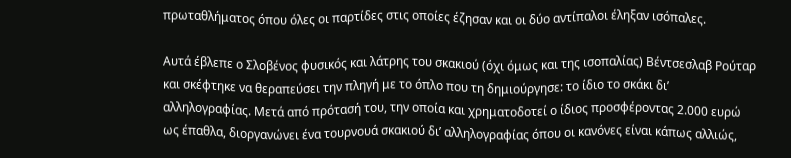πρωταθλήματος όπου όλες οι παρτίδες στις οποίες έζησαν και οι δύο αντίπαλοι έληξαν ισόπαλες.

Αυτά έβλεπε ο Σλοβένος φυσικός και λάτρης του σκακιού (όχι όμως και της ισοπαλίας) Βέντσεσλαβ Ρούταρ και σκέφτηκε να θεραπεύσει την πληγή με το όπλο που τη δημιούργησε: το ίδιο το σκάκι δι’ αλληλογραφίας. Μετά από πρότασή του, την οποία και χρηματοδοτεί ο ίδιος προσφέροντας 2.000 ευρώ ως έπαθλα, διοργανώνει ένα τουρνουά σκακιού δι’ αλληλογραφίας όπου οι κανόνες είναι κάπως αλλιώς,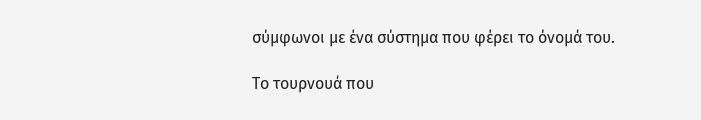σύμφωνοι με ένα σύστημα που φέρει το όνομά του.

Το τουρνουά που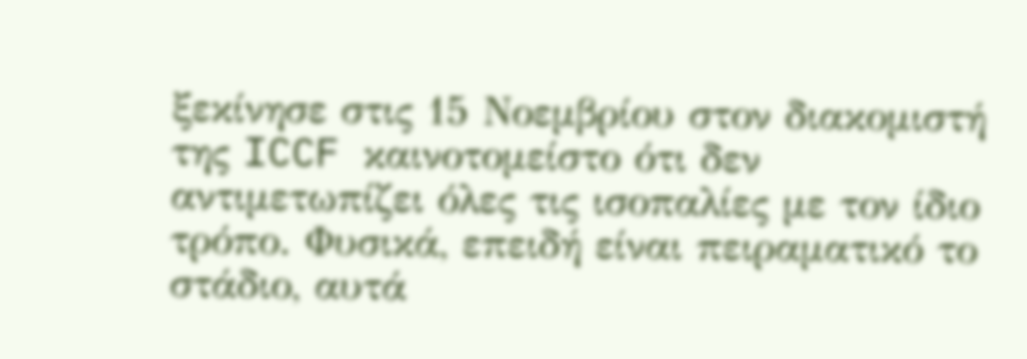ξεκίνησε στις 15 Νοεμβρίου στον διακομιστή της ICCF καινοτομείστο ότι δεν αντιμετωπίζει όλες τις ισοπαλίες με τον ίδιο τρόπο. Φυσικά, επειδή είναι πειραματικό το στάδιο, αυτά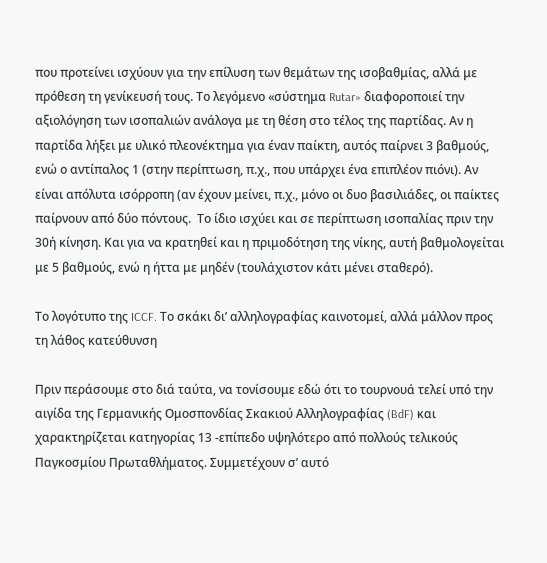που προτείνει ισχύουν για την επίλυση των θεμάτων της ισοβαθμίας, αλλά με πρόθεση τη γενίκευσή τους. Το λεγόμενο «σύστημα Rutar» διαφοροποιεί την αξιολόγηση των ισοπαλιών ανάλογα με τη θέση στο τέλος της παρτίδας. Αν η παρτίδα λήξει με υλικό πλεονέκτημα για έναν παίκτη, αυτός παίρνει 3 βαθμούς, ενώ ο αντίπαλος 1 (στην περίπτωση, π.χ., που υπάρχει ένα επιπλέον πιόνι). Αν είναι απόλυτα ισόρροπη (αν έχουν μείνει, π.χ., μόνο οι δυο βασιλιάδες, οι παίκτες παίρνουν από δύο πόντους.  Το ίδιο ισχύει και σε περίπτωση ισοπαλίας πριν την 30ή κίνηση. Και για να κρατηθεί και η πριμοδότηση της νίκης, αυτή βαθμολογείται με 5 βαθμούς, ενώ η ήττα με μηδέν (τουλάχιστον κάτι μένει σταθερό).

Το λογότυπο της ICCF. Το σκάκι δι’ αλληλογραφίας καινοτομεί, αλλά μάλλον προς τη λάθος κατεύθυνση

Πριν περάσουμε στο διά ταύτα, να τονίσουμε εδώ ότι το τουρνουά τελεί υπό την αιγίδα της Γερμανικής Ομοσπονδίας Σκακιού Αλληλογραφίας (BdF) και χαρακτηρίζεται κατηγορίας 13 -επίπεδο υψηλότερο από πολλούς τελικούς Παγκοσμίου Πρωταθλήματος. Συμμετέχουν σ’ αυτό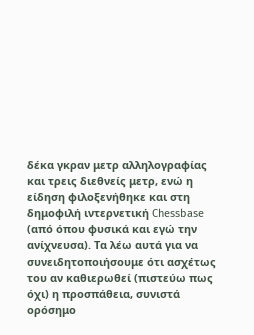δέκα γκραν μετρ αλληλογραφίας και τρεις διεθνείς μετρ, ενώ η είδηση φιλοξενήθηκε και στη δημοφιλή ιντερνετική Chessbase (από όπου φυσικά και εγώ την ανίχνευσα). Τα λέω αυτά για να συνειδητοποιήσουμε ότι ασχέτως του αν καθιερωθεί (πιστεύω πως όχι) η προσπάθεια, συνιστά ορόσημο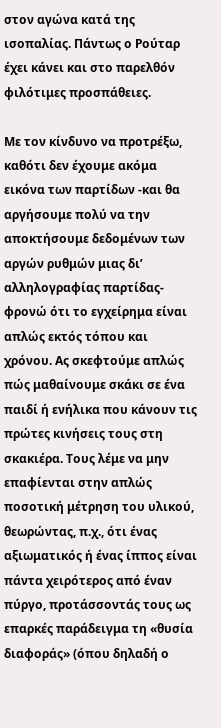στον αγώνα κατά της ισοπαλίας. Πάντως ο Ρούταρ έχει κάνει και στο παρελθόν φιλότιμες προσπάθειες.

Με τον κίνδυνο να προτρέξω, καθότι δεν έχουμε ακόμα εικόνα των παρτίδων -και θα αργήσουμε πολύ να την αποκτήσουμε δεδομένων των αργών ρυθμών μιας δι’ αλληλογραφίας παρτίδας- φρονώ ότι το εγχείρημα είναι απλώς εκτός τόπου και χρόνου. Ας σκεφτούμε απλώς πώς μαθαίνουμε σκάκι σε ένα παιδί ή ενήλικα που κάνουν τις πρώτες κινήσεις τους στη σκακιέρα. Τους λέμε να μην επαφίενται στην απλώς ποσοτική μέτρηση του υλικού, θεωρώντας, π.χ., ότι ένας αξιωματικός ή ένας ίππος είναι πάντα χειρότερος από έναν πύργο, προτάσσοντάς τους ως επαρκές παράδειγμα τη «θυσία διαφοράς» (όπου δηλαδή ο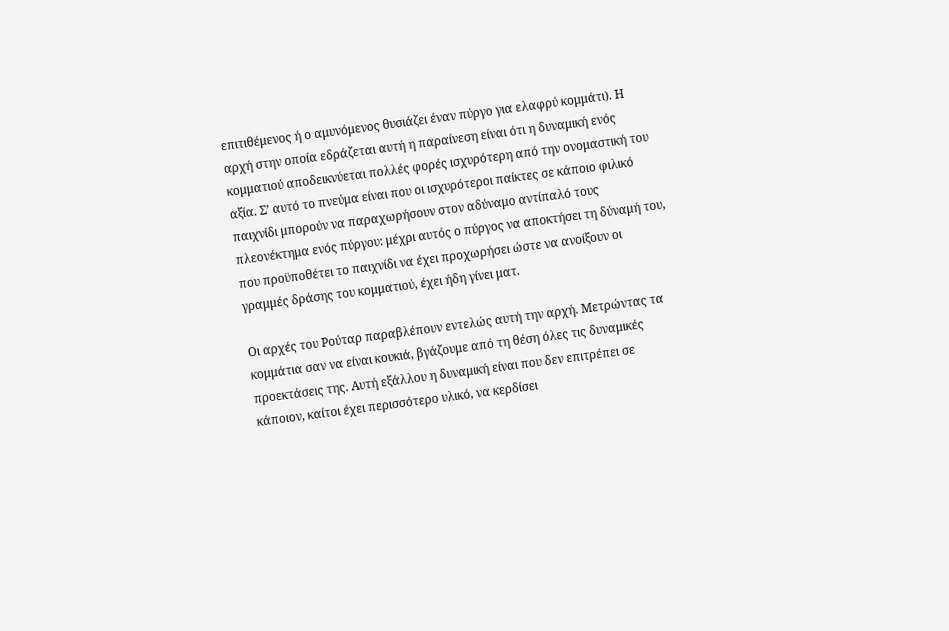επιτιθέμενος ή ο αμυνόμενος θυσιάζει έναν πύργο για ελαφρύ κομμάτι). Η αρχή στην οποία εδράζεται αυτή η παραίνεση είναι ότι η δυναμική ενός κομματιού αποδεικνύεται πολλές φορές ισχυρότερη από την ονομαστική του αξία. Σ’ αυτό το πνεύμα είναι που οι ισχυρότεροι παίκτες σε κάποιο φιλικό παιχνίδι μπορούν να παραχωρήσουν στον αδύναμο αντίπαλό τους πλεονέκτημα ενός πύργου: μέχρι αυτός ο πύργος να αποκτήσει τη δύναμή του, που προϋποθέτει το παιχνίδι να έχει προχωρήσει ώστε να ανοίξουν οι γραμμές δράσης του κομματιού, έχει ήδη γίνει ματ.

Οι αρχές του Ρούταρ παραβλέπουν εντελώς αυτή την αρχή. Μετρώντας τα κομμάτια σαν να είναι κουκιά, βγάζουμε από τη θέση όλες τις δυναμικές προεκτάσεις της. Αυτή εξάλλου η δυναμική είναι που δεν επιτρέπει σε κάποιον, καίτοι έχει περισσότερο υλικό, να κερδίσει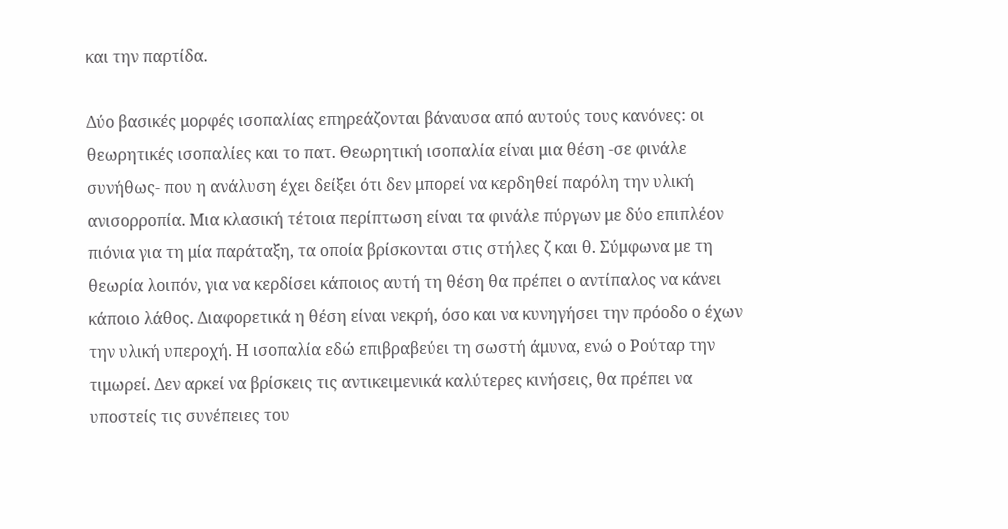και την παρτίδα.

Δύο βασικές μορφές ισοπαλίας επηρεάζονται βάναυσα από αυτούς τους κανόνες: οι θεωρητικές ισοπαλίες και το πατ. Θεωρητική ισοπαλία είναι μια θέση -σε φινάλε συνήθως- που η ανάλυση έχει δείξει ότι δεν μπορεί να κερδηθεί παρόλη την υλική ανισορροπία. Μια κλασική τέτοια περίπτωση είναι τα φινάλε πύργων με δύο επιπλέον πιόνια για τη μία παράταξη, τα οποία βρίσκονται στις στήλες ζ και θ. Σύμφωνα με τη θεωρία λοιπόν, για να κερδίσει κάποιος αυτή τη θέση θα πρέπει ο αντίπαλος να κάνει κάποιο λάθος. Διαφορετικά η θέση είναι νεκρή, όσο και να κυνηγήσει την πρόοδο ο έχων την υλική υπεροχή. Η ισοπαλία εδώ επιβραβεύει τη σωστή άμυνα, ενώ ο Ρούταρ την τιμωρεί. Δεν αρκεί να βρίσκεις τις αντικειμενικά καλύτερες κινήσεις, θα πρέπει να υποστείς τις συνέπειες του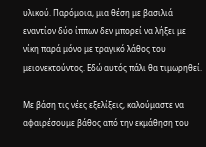υλικού. Παρόμοια, μια θέση με βασιλιά εναντίον δύο ίππων δεν μπορεί να λήξει με νίκη παρά μόνο με τραγικό λάθος του μειονεκτούντος. Εδώ αυτός πάλι θα τιμωρηθεί.

Με βάση τις νέες εξελίξεις, καλούμαστε να αφαιρέσουμε βάθος από την εκμάθηση του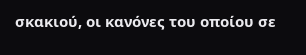σκακιού, οι κανόνες του οποίου σε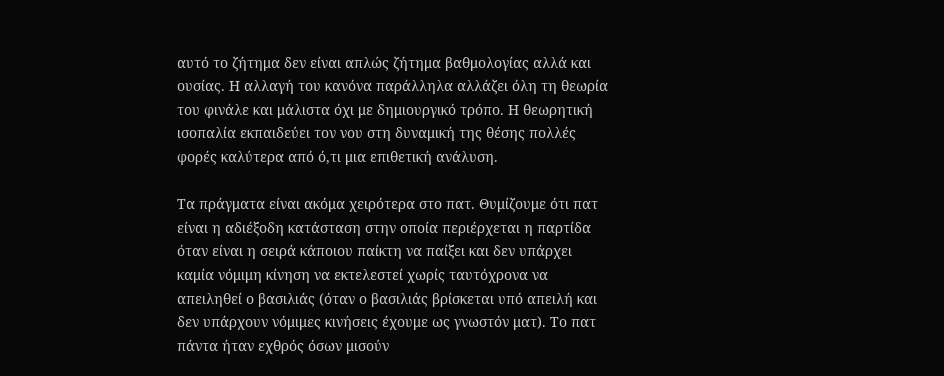αυτό το ζήτημα δεν είναι απλώς ζήτημα βαθμολογίας αλλά και ουσίας. Η αλλαγή του κανόνα παράλληλα αλλάζει όλη τη θεωρία του φινάλε και μάλιστα όχι με δημιουργικό τρόπο. Η θεωρητική ισοπαλία εκπαιδεύει τον νου στη δυναμική της θέσης πολλές φορές καλύτερα από ό,τι μια επιθετική ανάλυση.

Τα πράγματα είναι ακόμα χειρότερα στο πατ. Θυμίζουμε ότι πατ είναι η αδιέξοδη κατάσταση στην οποία περιέρχεται η παρτίδα όταν είναι η σειρά κάποιου παίκτη να παίξει και δεν υπάρχει καμία νόμιμη κίνηση να εκτελεστεί χωρίς ταυτόχρονα να απειληθεί ο βασιλιάς (όταν ο βασιλιάς βρίσκεται υπό απειλή και δεν υπάρχουν νόμιμες κινήσεις έχουμε ως γνωστόν ματ). Το πατ πάντα ήταν εχθρός όσων μισούν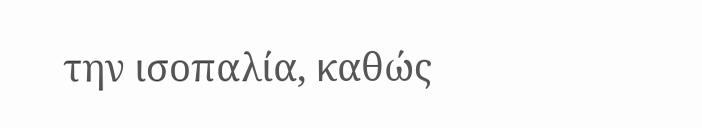την ισοπαλία, καθώς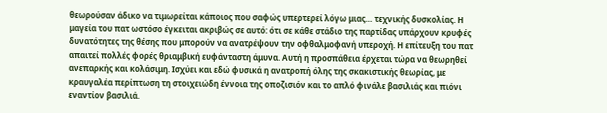θεωρούσαν άδικο να τιμωρείται κάποιος που σαφώς υπερτερεί λόγω μιας… τεχνικής δυσκολίας. Η μαγεία του πατ ωστόσο έγκειται ακριβώς σε αυτό: ότι σε κάθε στάδιο της παρτίδας υπάρχουν κρυφές δυνατότητες της θέσης που μπορούν να ανατρέψουν την οφθαλμοφανή υπεροχή. Η επίτευξη του πατ απαιτεί πολλές φορές θριαμβική ευφάνταστη άμυνα. Αυτή η προσπάθεια έρχεται τώρα να θεωρηθεί ανεπαρκής και κολάσιμη. Ισχύει και εδώ φυσικά η ανατροπή όλης της σκακιστικής θεωρίας, με κραυγαλέα περίπτωση τη στοιχειώδη έννοια της οποζισιόν και το απλό φινάλε βασιλιάς και πιόνι εναντίον βασιλιά.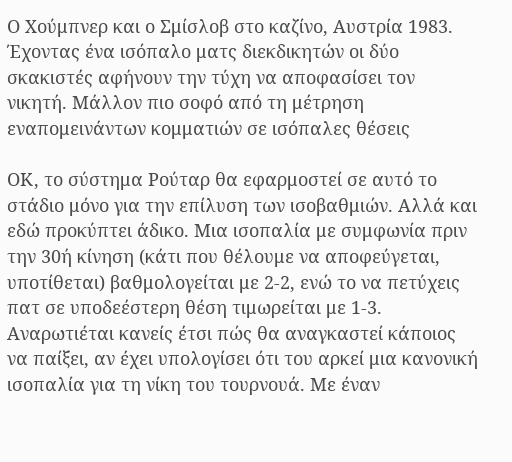Ο Χούμπνερ και ο Σμίσλοβ στo καζίνο, Αυστρία 1983. Έχοντας ένα ισόπαλο ματς διεκδικητών οι δύο σκακιστές αφήνουν την τύχη να αποφασίσει τον νικητή. Μάλλον πιο σοφό από τη μέτρηση εναπομεινάντων κομματιών σε ισόπαλες θέσεις

ΟΚ, το σύστημα Ρούταρ θα εφαρμοστεί σε αυτό το στάδιο μόνο για την επίλυση των ισοβαθμιών. Αλλά και εδώ προκύπτει άδικο. Μια ισοπαλία με συμφωνία πριν την 30ή κίνηση (κάτι που θέλουμε να αποφεύγεται, υποτίθεται) βαθμολογείται με 2-2, ενώ το να πετύχεις πατ σε υποδεέστερη θέση τιμωρείται με 1-3. Αναρωτιέται κανείς έτσι πώς θα αναγκαστεί κάποιος να παίξει, αν έχει υπολογίσει ότι του αρκεί μια κανονική ισοπαλία για τη νίκη του τουρνουά. Με έναν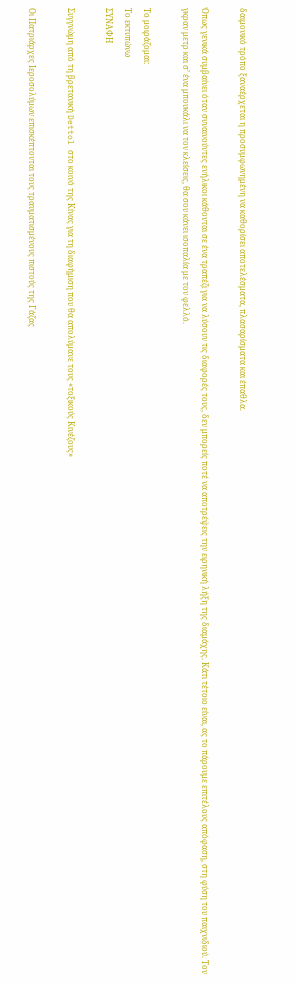δαιμονικό τρόπο ξαναέρχεται η προσυμφωνημένη να καθορίσει αποτελέσματα, πλασαρίσματα και έπαθλα.

Όπως γενικά συμβαίνει όταν συναινούντες ενήλικοι κάθονται σε ένα τραπέζι για να λύσουν τις διαφορές τους, δεν μπορείς ποτέ να αποτρέψεις την ειρηνική λήξη της διαμάχης. Κάτι τέτοιο είναι, ας το πάρουμε επιτέλους απόφαση, στη φύση του παιχνιδιού. Τον γκραν μετρ και σ’ ένα μπουκάλι να τον κλείσεις, θα σου κάνει ισοπαλία με τον φελλό.

Το μοιράζομαι:
Το εκτυπώνω
ΣΥΝΑΦΗ

Συγγνώμη από τη βρετανική Dettol στο κοινό της Κίνας για τη διαφήμιση που θα απολύμανε τους «τοξικούς Κινέζους»

Οι Πατριάρχες Ιεροσολύμων επισκέπτονται τους τραυματισμένους πιστούς της Γάζας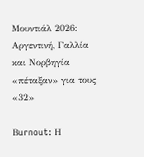Μουντιάλ 2026: Αργεντινή, Γαλλία και Νορβηγία «πέταξαν» για τους «32»

Βurnout: Η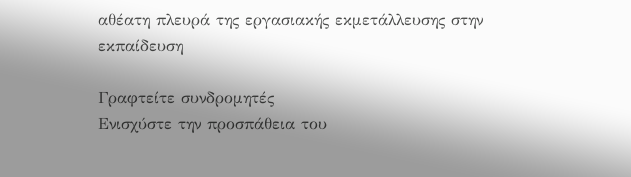αθέατη πλευρά της εργασιακής εκμετάλλευσης στην εκπαίδευση

Γραφτείτε συνδρομητές
Ενισχύστε την προσπάθεια του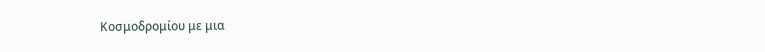Κοσμοδρομίου με μια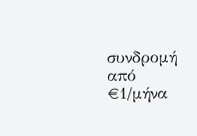συνδρομή από €1/μήνα